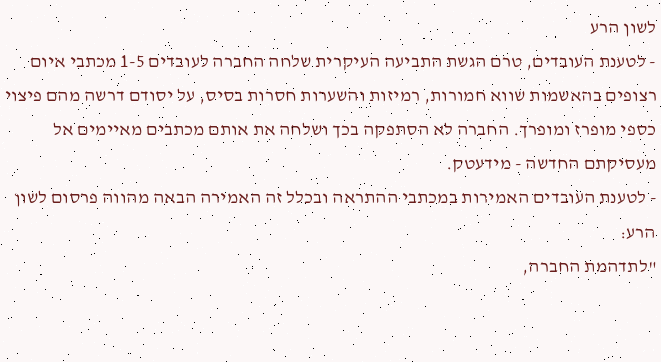לשון הרע
- לטענת העובדים, טרם הגשת התביעה העיקרית שלחה החברה לעובדים 1-5 מכתבי איום רצופים בהאשמות שווא חמורות, רמיזות והשערות חסרות בסיס, על יסודם דרשה מהם פיצוי כספי מופרז ומופרך. החברה לא הסתפקה בכך ושלחה את אותם מכתבים מאיימים אל מעסיקתם החדשה - מידעטק.
- לטענת העובדים האמירות במכתבי ההתראה ובכלל זה האמירה הבאה מהווה פרסום לשון הרע:
"לתדהמת החברה,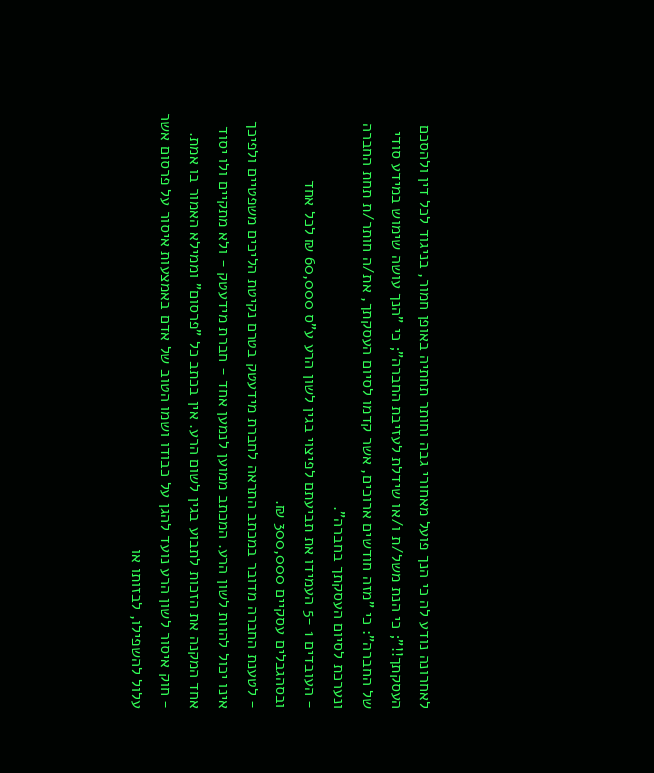לאחרונה נודע לה כי הנך פועל מאחורי גבה וחותר תחתיה באופן חמור, בניגוד לכל דין ולהסכם העסקתך!!"; כי הנת משל/ת ו/או שידלת לעזיבת החברה"; כי "הנך עושה שימוש במידע סודי של החברה": כי "מזה חודשים ארוכים, אשר קדמו לסיום העסקתך, את/ה חותר/ת תחת החברה ונערכת לסיום העסקתך בחברה".
- העובדים 1 -5 העמידו את תביעתם לפיצוי בגין לשון הרע ע"ס 60,000 ₪ לכל אחד ובסהגבלים עסקיים 300,000 ₪.
- לטענת החברה מדובר במכתב התראה לחברת מידעטק בטרם נקיטת הליכים משפטיים ולפיכך אינו יכול להוות לשון הרע. המכתב ממוען לנמען אחד - חברת מידעטק - ולא מתקיים ולו יסוד אחד המקנה את הזכות לתבוע בגין לשום הרע. אין בכתב כל "פרסום" וממילא האמור בו אמת.
- חוק איסור לשון הרע נועד להגן על כבודו ושמו הטוב של אדם באמצעות איסור על פרסום אשר עלול להשפילו, לבזותו או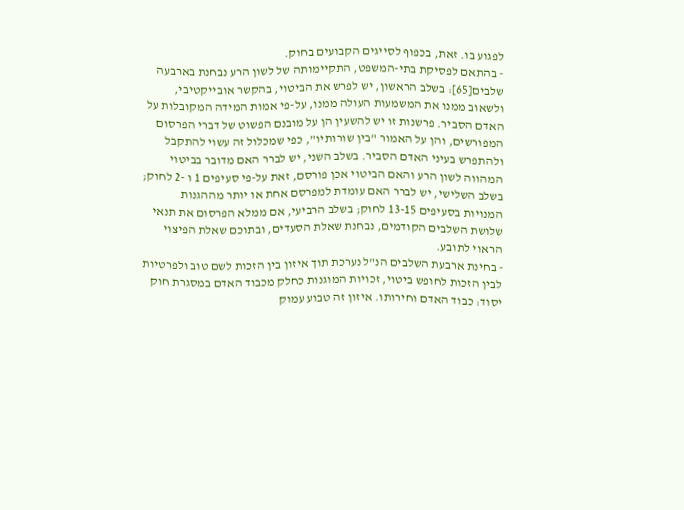לפגוע בו. זאת, בכפוף לסייגים הקבועים בחוק.
- בהתאם לפסיקת בתי-המשפט, התקיימותה של לשון הרע נבחנת בארבעה שלבים[65]: בשלב הראשון, יש לפרש את הביטוי, בהקשר אובייקטיבי, ולשאוב ממנו את המשמעות העולה ממנו, על-פי אמות המידה המקובלות על האדם הסביר. פרשנות זו יש להשעין הן על מובנם הפשוט של דברי הפרסום המפורשים, והן על האמור "בין שורותיו", כפי שמכלול זה עשוי להתקבל ולהתפרש בעיני האדם הסביר. בשלב השני, יש לברר האם מדובר בביטוי המהווה לשון הרע והאם הביטוי אכן פורסם, זאת על-פי סעיפים 1 ו -2 לחוק; בשלב השלישי, יש לברר האם עומדת למפרסם אחת או יותר מההגנות המנויות בסעיפים 13-15 לחוק; בשלב הרביעי, אם ממלא הפרסום את תנאי שלושת השלבים הקודמים, נבחנת שאלת הסעדים, ובתוכם שאלת הפיצוי הראוי לתובע.
- בחינת ארבעת השלבים הנ"ל נערכת תוך איזון בין הזכות לשם טוב ולפרטיות לבין הזכות לחופש ביטוי, זכויות המוגנות כחלק מכבוד האדם במסגרת חוק יסוד: כבוד האדם וחירותו. איזון זה טבוע עמוק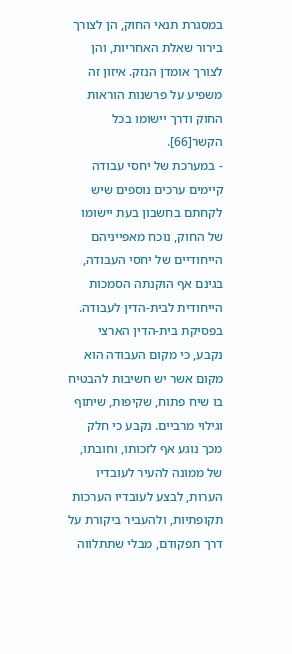במסגרת תנאי החוק, הן לצורך בירור שאלת האחריות, והן לצורך אומדן הנזק. איזון זה משפיע על פרשנות הוראות החוק ודרך יישומו בכל הקשר[66].
- במערכת של יחסי עבודה קיימים ערכים נוספים שיש לקחתם בחשבון בעת יישומו של החוק, נוכח מאפייניהם הייחודיים של יחסי העבודה, בגינם אף הוקנתה הסמכות הייחודית לבית-הדין לעבודה. בפסיקת בית-הדין הארצי נקבע, כי מקום העבודה הוא מקום אשר יש חשיבות להבטיח בו שיח פתוח, שקיפות, שיתוף וגילוי מרביים. נקבע כי חלק מכך נוגע אף לזכותו, וחובתו, של ממונה להעיר לעובדיו הערות, לבצע לעובדיו הערכות תקופתיות, ולהעביר ביקורת על דרך תפקודם, מבלי שתתלווה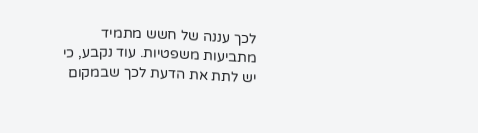לכך עננה של חשש מתמיד מתביעות משפטיות. עוד נקבע, כי יש לתת את הדעת לכך שבמקום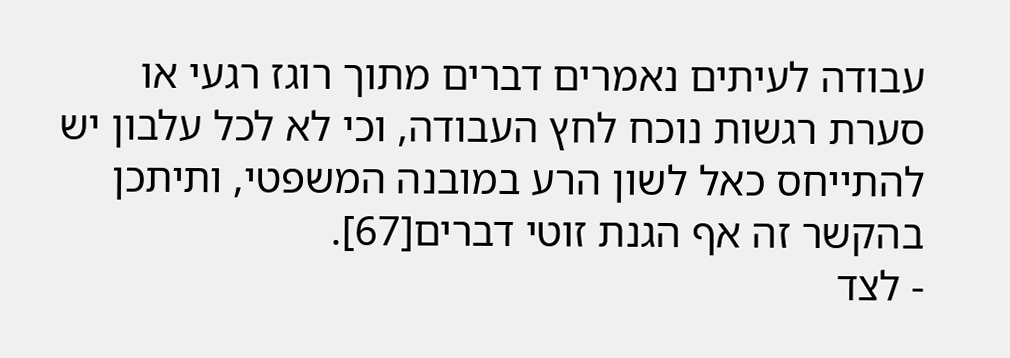עבודה לעיתים נאמרים דברים מתוך רוגז רגעי או סערת רגשות נוכח לחץ העבודה, וכי לא לכל עלבון יש להתייחס כאל לשון הרע במובנה המשפטי, ותיתכן בהקשר זה אף הגנת זוטי דברים[67].
- לצד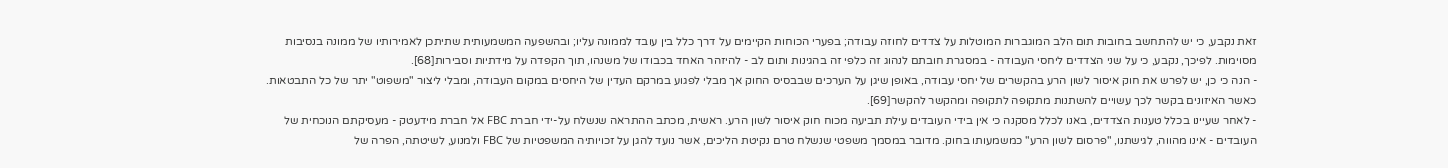זאת נקבע, כי יש להתחשב בחובות תום הלב המוגברות המוטלות על צדדים לחוזה עבודה; בפערי הכוחות הקיימים על דרך כלל בין עובד לממונה עליו; ובהשפעה המשמעותית שתיתכן לאמירותיו של ממונה בנסיבות מסוימות. לפיכך, נקבע, כי על שני הצדדים ליחסי העבודה - במסגרת חובתם לנהוג זה כלפי זה בהגינות ותום לב - להיזהר האחד בכבודו של משנהו, תוך הקפדה על מידתיות וסבירות[68].
- הנה כי כן, יש לפרש את חוק איסור לשון הרע בהקשרים של יחסי עבודה, באופן שיגן על הערכים שבבסיס החוק אך מבלי לפגוע במרקם העדין של היחסים במקום העבודה, ומבלי ליצור "משפוט" יתר של כל התבטאות. כאשר האיזונים בקשר לכך עשויים להשתנות מתקופה לתקופה ומהקשר להקשר[69].
- לאחר שעיינו בכלל טענות הצדדים, באנו לכלל מסקנה כי אין בידי העובדים עילת תביעה מכוח חוק איסור לשון הרע. ראשית, מכתב ההתראה שנשלח על-ידי חברת FBC אל חברת מידעטק - מעסיקתם הנוכחית של העובדים - אינו מהווה, לגישתנו, "פרסום לשון הרע" כמשמעותו בחוק. מדובר במסמך משפטי שנשלח טרם נקיטת הליכים, אשר נועד להגן על זכויותיה המשפטיות של FBC ולמנוע, לשיטתה, הפרה של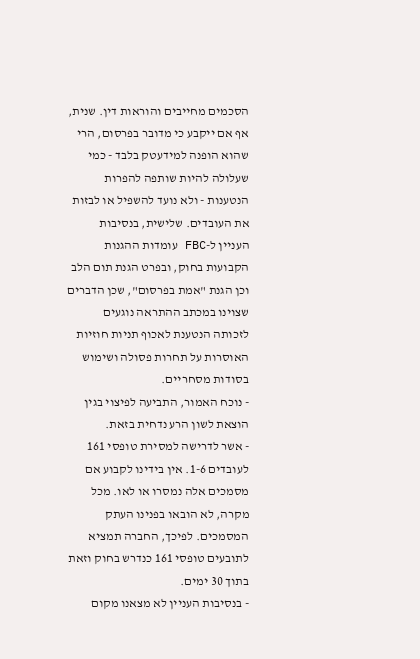הסכמים מחייבים והוראות דין. שנית, אף אם ייקבע כי מדובר בפרסום, הרי שהוא הופנה למידעטק בלבד - כמי שעלולה להיות שותפה להפרות הנטענות - ולא נועד להשפיל או לבזות את העובדים. שלישית, בנסיבות העניין ל-FBC עומדות ההגנות הקבועות בחוק, ובפרט הגנת תום הלב וכן הגנת "אמת בפרסום", שכן הדברים שצוינו במכתב ההתראה נוגעים לזכותה הנטענת לאכוף תניות חוזיות האוסרות על תחרות פסולה ושימוש בסודות מסחריים.
- נוכח האמור, התביעה לפיצוי בגין הוצאת לשון הרע נדחית בזאת.
- אשר לדרישה למסירת טופסי 161 לעובדים 1-6. אין בידינו לקבוע אם מסמכים אלה נמסרו או לאו. מכל מקרה, לא הובאו בפנינו העתק המסמכים. לפיכך, החברה תמציא לתובעים טופסי 161 כנדרש בחוק וזאת בתוך 30 ימים.
- בנסיבות העניין לא מצאנו מקום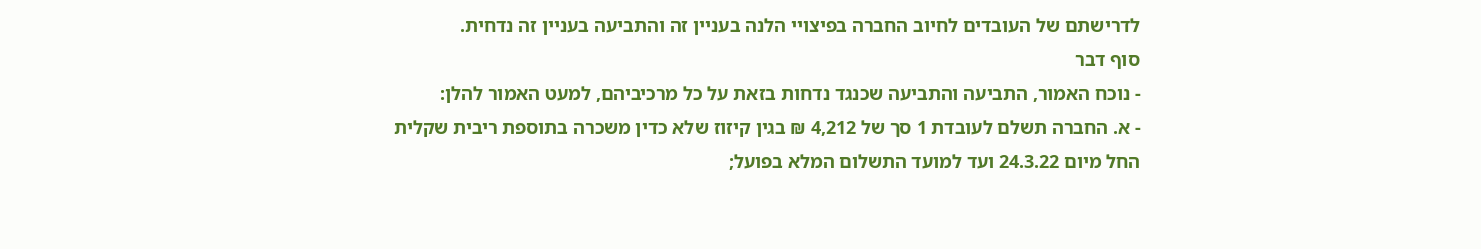לדרישתם של העובדים לחיוב החברה בפיצויי הלנה בעניין זה והתביעה בעניין זה נדחית.
סוף דבר
- נוכח האמור, התביעה והתביעה שכנגד נדחות בזאת על כל מרכיביהם, למעט האמור להלן:
- א. החברה תשלם לעובדת 1 סך של 4,212 ₪ בגין קיזוז שלא כדין משכרה בתוספת ריבית שקלית החל מיום 24.3.22 ועד למועד התשלום המלא בפועל;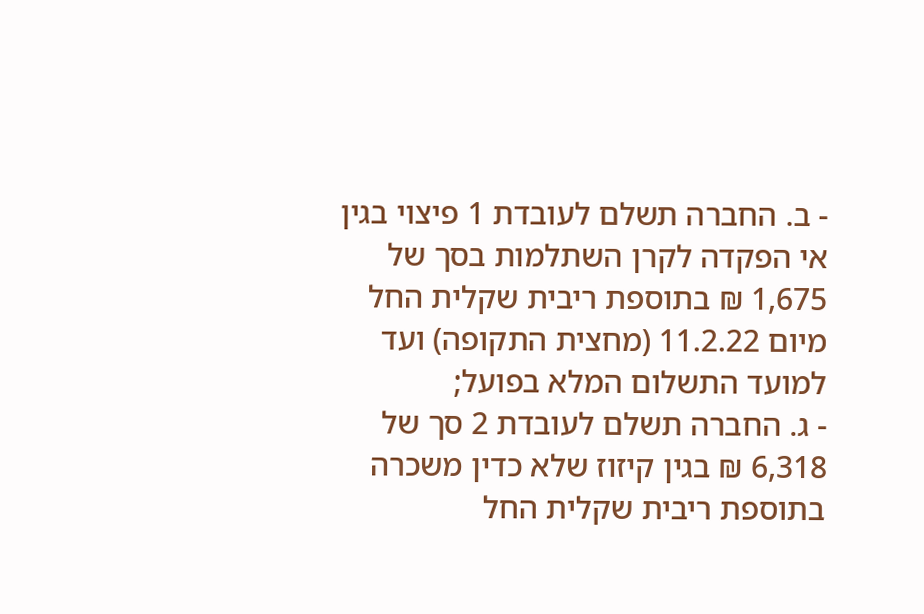- ב. החברה תשלם לעובדת 1 פיצוי בגין אי הפקדה לקרן השתלמות בסך של 1,675 ₪ בתוספת ריבית שקלית החל מיום 11.2.22 (מחצית התקופה) ועד למועד התשלום המלא בפועל;
- ג. החברה תשלם לעובדת 2 סך של 6,318 ₪ בגין קיזוז שלא כדין משכרה בתוספת ריבית שקלית החל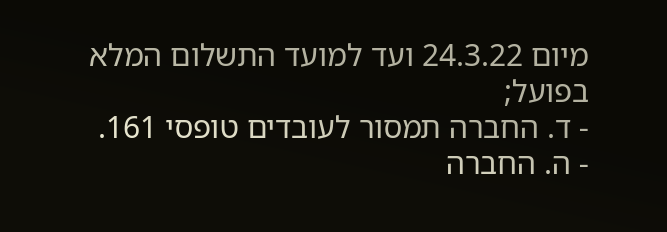מיום 24.3.22 ועד למועד התשלום המלא בפועל;
- ד. החברה תמסור לעובדים טופסי 161.
- ה. החברה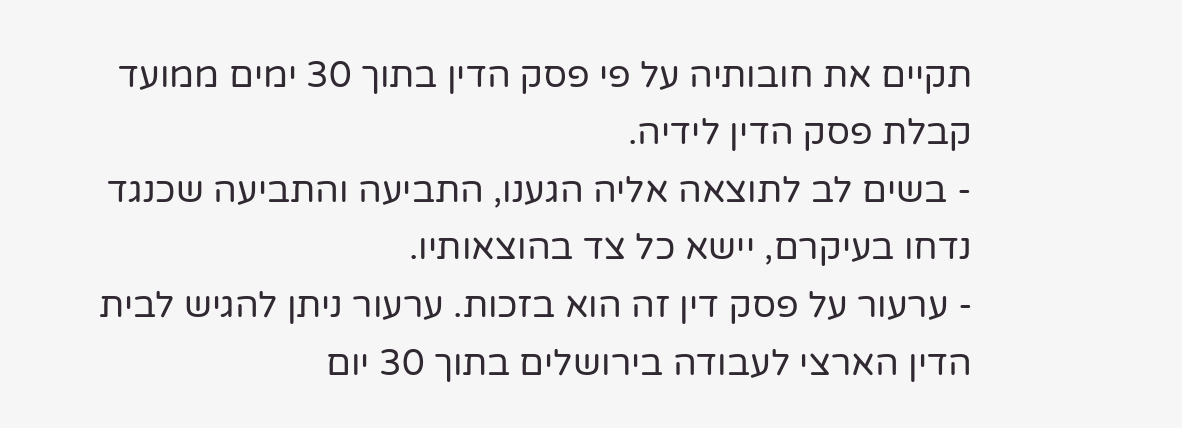תקיים את חובותיה על פי פסק הדין בתוך 30 ימים ממועד קבלת פסק הדין לידיה.
- בשים לב לתוצאה אליה הגענו, התביעה והתביעה שכנגד נדחו בעיקרם, יישא כל צד בהוצאותיו.
- ערעור על פסק דין זה הוא בזכות. ערעור ניתן להגיש לבית הדין הארצי לעבודה בירושלים בתוך 30 יום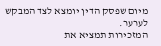מיום שפסק הדין יומצא לצד המבקש לערער.
המזכירות תמציא את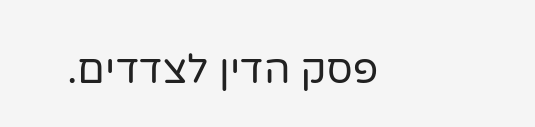פסק הדין לצדדים.